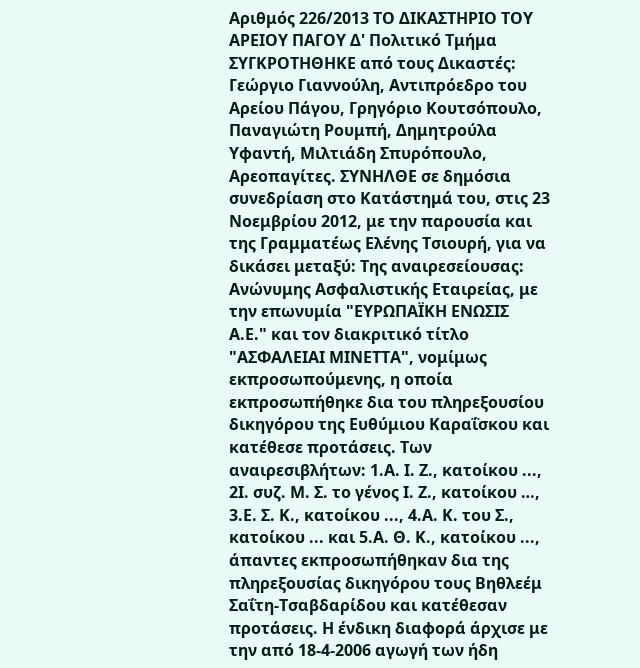Αριθμός 226/2013 ΤΟ ΔΙΚΑΣΤΗΡΙΟ ΤΟΥ ΑΡΕΙΟΥ ΠΑΓΟΥ Δ' Πολιτικό Τμήμα ΣΥΓΚΡΟΤΗΘΗΚΕ από τους Δικαστές: Γεώργιο Γιαννούλη, Αντιπρόεδρο του Αρείου Πάγου, Γρηγόριο Κουτσόπουλο, Παναγιώτη Ρουμπή, Δημητρούλα Υφαντή, Μιλτιάδη Σπυρόπουλο, Αρεοπαγίτες. ΣΥΝΗΛΘΕ σε δημόσια συνεδρίαση στο Κατάστημά του, στις 23 Νοεμβρίου 2012, με την παρουσία και της Γραμματέως Ελένης Τσιουρή, για να δικάσει μεταξύ: Της αναιρεσείουσας: Ανώνυμης Ασφαλιστικής Εταιρείας, με την επωνυμία "ΕΥΡΩΠΑΪΚΗ ΕΝΩΣΙΣ Α.Ε." και τον διακριτικό τίτλο "ΑΣΦΑΛΕΙΑΙ ΜΙΝΕΤΤΑ", νομίμως εκπροσωπούμενης, η οποία εκπροσωπήθηκε δια του πληρεξουσίου δικηγόρου της Ευθύμιου Καραΐσκου και κατέθεσε προτάσεις. Των αναιρεσιβλήτων: 1.Α. Ι. Ζ., κατοίκου ..., 2Ι. συζ. Μ. Σ. το γένος Ι. Ζ., κατοίκου …, 3.Ε. Σ. Κ., κατοίκου ..., 4.Α. Κ. του Σ., κατοίκου ... και 5.Α. Θ. Κ., κατοίκου ..., άπαντες εκπροσωπήθηκαν δια της πληρεξουσίας δικηγόρου τους Βηθλεέμ Σαΐτη-Τσαβδαρίδου και κατέθεσαν προτάσεις. Η ένδικη διαφορά άρχισε με την από 18-4-2006 αγωγή των ήδη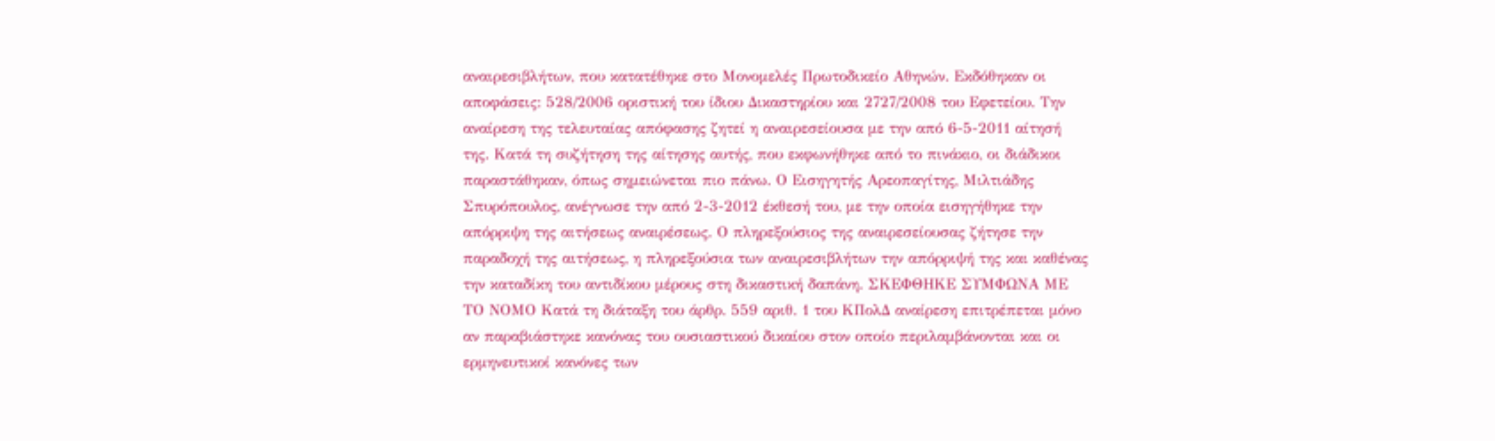αναιρεσιβλήτων, που κατατέθηκε στο Μονομελές Πρωτοδικείο Αθηνών. Εκδόθηκαν οι αποφάσεις: 528/2006 οριστική του ίδιου Δικαστηρίου και 2727/2008 του Εφετείου. Την αναίρεση της τελευταίας απόφασης ζητεί η αναιρεσείουσα με την από 6-5-2011 αίτησή της. Κατά τη συζήτηση της αίτησης αυτής, που εκφωνήθηκε από το πινάκιο, οι διάδικοι παραστάθηκαν, όπως σημειώνεται πιο πάνω. Ο Εισηγητής Αρεοπαγίτης, Μιλτιάδης Σπυρόπουλος, ανέγνωσε την από 2-3-2012 έκθεσή του, με την οποία εισηγήθηκε την απόρριψη της αιτήσεως αναιρέσεως. Ο πληρεξούσιος της αναιρεσείουσας ζήτησε την παραδοχή της αιτήσεως, η πληρεξούσια των αναιρεσιβλήτων την απόρριψή της και καθένας την καταδίκη του αντιδίκου μέρους στη δικαστική δαπάνη. ΣΚΕΦΘΗΚΕ ΣΥΜΦΩΝΑ ΜΕ ΤΟ ΝΟΜΟ Κατά τη διάταξη του άρθρ. 559 αριθ. 1 του ΚΠολΔ αναίρεση επιτρέπεται μόνο αν παραβιάστηκε κανόνας του ουσιαστικού δικαίου στον οποίο περιλαμβάνονται και οι ερμηνευτικοί κανόνες των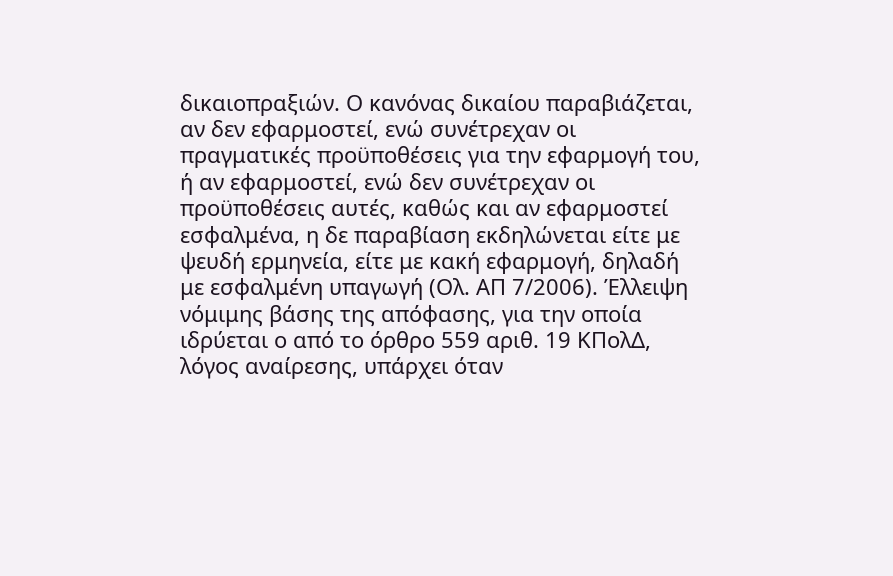δικαιοπραξιών. Ο κανόνας δικαίου παραβιάζεται, αν δεν εφαρμοστεί, ενώ συνέτρεχαν οι πραγματικές προϋποθέσεις για την εφαρμογή του, ή αν εφαρμοστεί, ενώ δεν συνέτρεχαν οι προϋποθέσεις αυτές, καθώς και αν εφαρμοστεί εσφαλμένα, η δε παραβίαση εκδηλώνεται είτε με ψευδή ερμηνεία, είτε με κακή εφαρμογή, δηλαδή με εσφαλμένη υπαγωγή (Ολ. ΑΠ 7/2006). Έλλειψη νόμιμης βάσης της απόφασης, για την οποία ιδρύεται ο από το όρθρο 559 αριθ. 19 ΚΠολΔ, λόγος αναίρεσης, υπάρχει όταν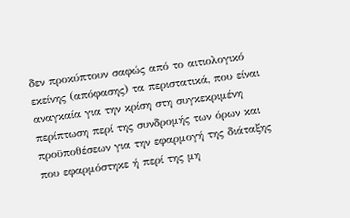δεν προκύπτουν σαφώς από το αιτιολογικό εκείνης (απόφασης) τα περιστατικά, που είναι αναγκαία για την κρίση στη συγκεκριμένη περίπτωση περί της συνδρομής των όρων και προϋποθέσεων για την εφαρμογή της διάταξης που εφαρμόστηκε ή περί της μη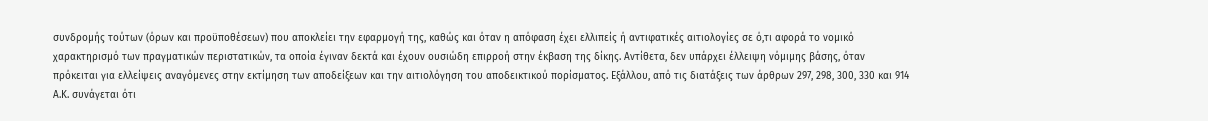συνδρομής τούτων (όρων και προϋποθέσεων) που αποκλείει την εφαρμογή της, καθώς και όταν η απόφαση έχει ελλιπείς ή αντιφατικές αιτιολογίες σε ό,τι αφορά το νομικό χαρακτηρισμό των πραγματικών περιστατικών, τα οποία έγιναν δεκτά και έχουν ουσιώδη επιρροή στην έκβαση της δίκης. Αντίθετα, δεν υπάρχει έλλειψη νόμιμης βάσης, όταν πρόκειται για ελλείψεις αναγόμενες στην εκτίμηση των αποδείξεων και την αιτιολόγηση του αποδεικτικού πορίσματος. Εξάλλου, από τις διατάξεις των άρθρων 297, 298, 300, 330 και 914 Α.Κ. συνάγεται ότι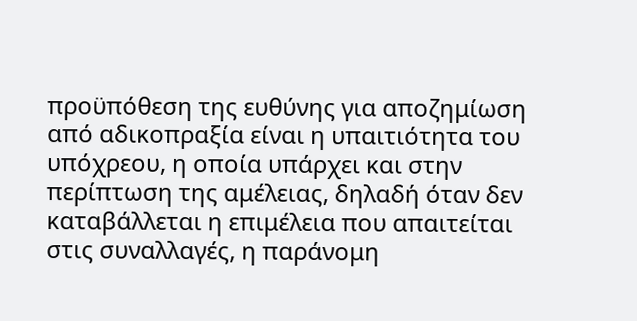προϋπόθεση της ευθύνης για αποζημίωση από αδικοπραξία είναι η υπαιτιότητα του υπόχρεου, η οποία υπάρχει και στην περίπτωση της αμέλειας, δηλαδή όταν δεν καταβάλλεται η επιμέλεια που απαιτείται στις συναλλαγές, η παράνομη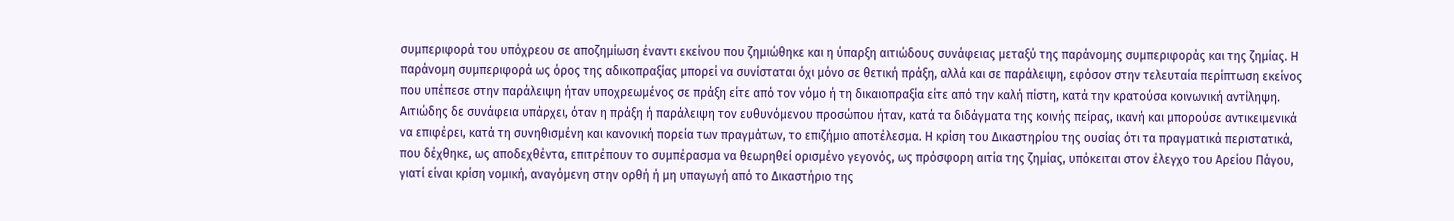συμπεριφορά του υπόχρεου σε αποζημίωση έναντι εκείνου που ζημιώθηκε και η ύπαρξη αιτιώδους συνάφειας μεταξύ της παράνομης συμπεριφοράς και της ζημίας. Η παράνομη συμπεριφορά ως όρος της αδικοπραξίας μπορεί να συνίσταται όχι μόνο σε θετική πράξη, αλλά και σε παράλειψη, εφόσον στην τελευταία περίπτωση εκείνος που υπέπεσε στην παράλειψη ήταν υποχρεωμένος σε πράξη είτε από τον νόμο ή τη δικαιοπραξία είτε από την καλή πίστη, κατά την κρατούσα κοινωνική αντίληψη. Αιτιώδης δε συνάφεια υπάρχει, όταν η πράξη ή παράλειψη τον ευθυνόμενου προσώπου ήταν, κατά τα διδάγματα της κοινής πείρας, ικανή και μπορούσε αντικειμενικά να επιφέρει, κατά τη συνηθισμένη και κανονική πορεία των πραγμάτων, το επιζήμιο αποτέλεσμα. Η κρίση του Δικαστηρίου της ουσίας ότι τα πραγματικά περιστατικά, που δέχθηκε, ως αποδεχθέντα, επιτρέπουν το συμπέρασμα να θεωρηθεί ορισμένο γεγονός, ως πρόσφορη αιτία της ζημίας, υπόκειται στον έλεγχο του Αρείου Πάγου, γιατί είναι κρίση νομική, αναγόμενη στην ορθή ή μη υπαγωγή από το Δικαστήριο της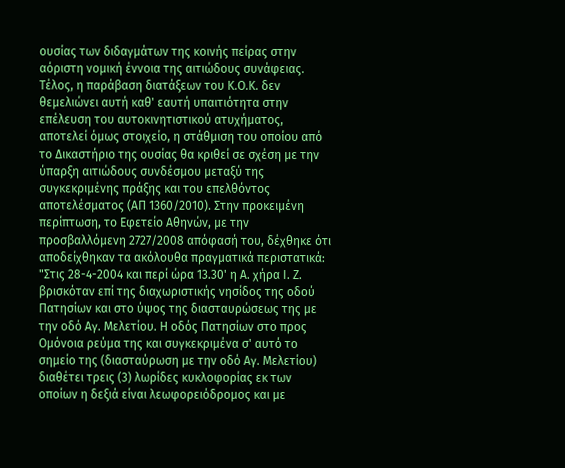ουσίας των διδαγμάτων της κοινής πείρας στην αόριστη νομική έννοια της αιτιώδους συνάφειας. Τέλος, η παράβαση διατάξεων του Κ.Ο.Κ. δεν θεμελιώνει αυτή καθ' εαυτή υπαιτιότητα στην επέλευση του αυτοκινητιστικού ατυχήματος, αποτελεί όμως στοιχείο, η στάθμιση του οποίου από το Δικαστήριο της ουσίας θα κριθεί σε σχέση με την ύπαρξη αιτιώδους συνδέσμου μεταξύ της συγκεκριμένης πράξης και του επελθόντος αποτελέσματος (ΑΠ 1360/2010). Στην προκειμένη περίπτωση, το Εφετείο Αθηνών, με την προσβαλλόμενη 2727/2008 απόφασή του, δέχθηκε ότι αποδείχθηκαν τα ακόλουθα πραγματικά περιστατικά: "Στις 28-4-2004 και περί ώρα 13.30' η Α. χήρα Ι. Ζ. βρισκόταν επί της διαχωριστικής νησίδος της οδού Πατησίων και στο ύψος της διασταυρώσεως της με την οδό Αγ. Μελετίου. Η οδός Πατησίων στο προς Ομόνοια ρεύμα της και συγκεκριμένα σ' αυτό το σημείο της (διασταύρωση με την οδό Αγ. Μελετίου) διαθέτει τρεις (3) λωρίδες κυκλοφορίας εκ των οποίων η δεξιά είναι λεωφορειόδρομος και με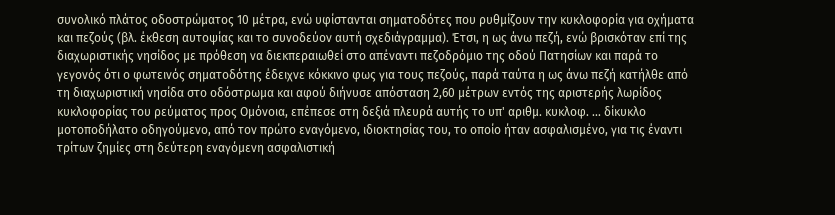συνολικό πλάτος οδοστρώματος 10 μέτρα, ενώ υφίστανται σηματοδότες που ρυθμίζουν την κυκλοφορία για οχήματα και πεζούς (βλ. έκθεση αυτοψίας και το συνοδεύον αυτή σχεδιάγραμμα). Έτσι, η ως άνω πεζή, ενώ βρισκόταν επί της διαχωριστικής νησίδος με πρόθεση να διεκπεραιωθεί στο απέναντι πεζοδρόμιο της οδού Πατησίων και παρά το γεγονός ότι ο φωτεινός σηματοδότης έδειχνε κόκκινο φως για τους πεζούς, παρά ταύτα η ως άνω πεζή κατήλθε από τη διαχωριστική νησίδα στο οδόστρωμα και αφού διήνυσε απόσταση 2,60 μέτρων εντός της αριστερής λωρίδος κυκλοφορίας του ρεύματος προς Ομόνοια, επέπεσε στη δεξιά πλευρά αυτής το υπ' αριθμ. κυκλοφ. ... δίκυκλο μοτοποδήλατο οδηγούμενο, από τον πρώτο εναγόμενο, ιδιοκτησίας του, το οποίο ήταν ασφαλισμένο, για τις έναντι τρίτων ζημίες στη δεύτερη εναγόμενη ασφαλιστική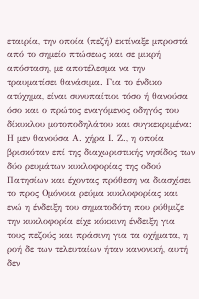εταιρία, την οποία (πεζή) εκτίναξε μπροστά από το σημείο πτώσεως και σε μικρή απόσταση, με αποτέλεσμα να την τραυματίσει θανάσιμα. Για το ένδικο ατύχημα, είναι συνυπαίτιοι τόσο ή θανούσα όσο και ο πρώτος εναγόμενος οδηγός του δίκυκλου μοτοποδηλάτου και συγκεκριμένα: Η μεν θανούσα Α. χήρα Ι. Ζ., η οποία βρισκόταν επί της διαχωριστικής νησίδος των δύο ρευμάτων κυκλοφορίας της οδού Πατησίων και έχοντας πρόθεση να διασχίσει το προς Ομόνοια ρεύμα κυκλοφορίας και ενώ η ένδειξη του σηματοδότη που ρύθμιζε την κυκλοφορία είχε κόκκινη ένδειξη για τους πεζούς και πράσινη για τα οχήματα, η ροή δε των τελευταίων ήταν κανονική, αυτή δεν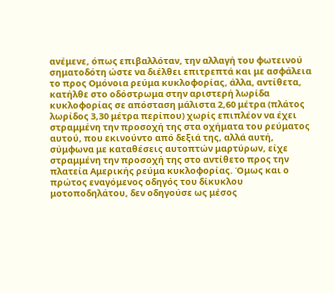ανέμενε, όπως επιβαλλόταν, την αλλαγή του φωτεινού σηματοδότη ώστε να διέλθει επιτρεπτά και με ασφάλεια το προς Ομόνοια ρεύμα κυκλοφορίας, άλλα, αντίθετα, κατήλθε στο οδόστρωμα στην αριστερή λωρίδα κυκλοφορίας σε απόσταση μάλιστα 2,60 μέτρα (πλάτος λωρίδος 3,30 μέτρα περίπου) χωρίς επιπλέον να έχει στραμμένη την προσοχή της στα οχήματα του ρεύματος αυτού, που εκινούντο από δεξιά της, αλλά αυτή, σύμφωνα με καταθέσεις αυτοπτών μαρτύρων, είχε στραμμένη την προσοχή της στο αντίθετο προς την πλατεία Αμερικής ρεύμα κυκλοφορίας. Όμως και ο πρώτος εναγόμενος οδηγός του δίκυκλου μοτοποδηλάτου, δεν οδηγούσε ως μέσος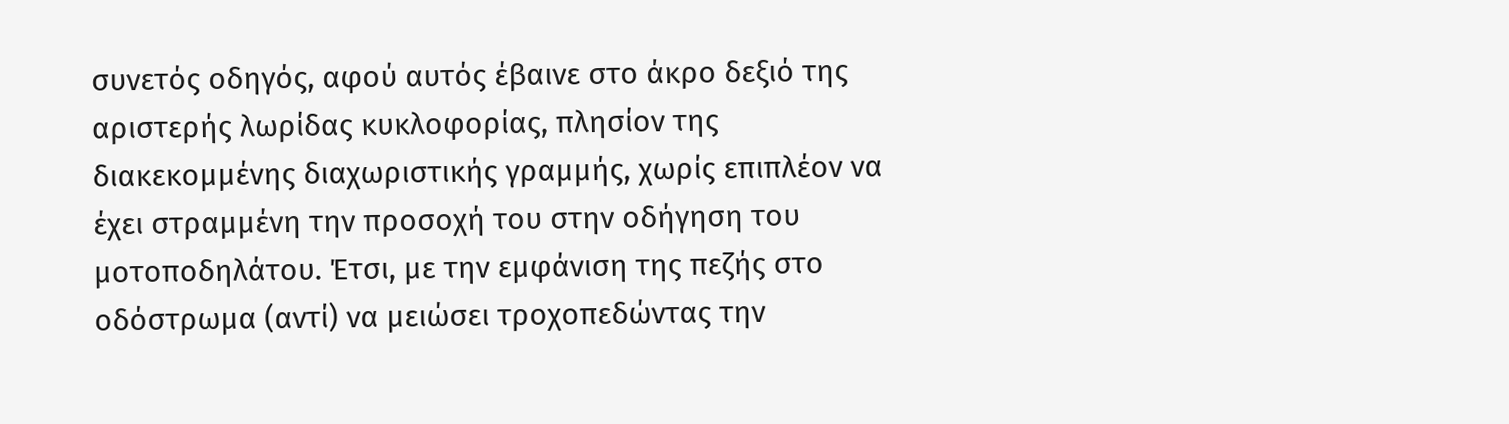συνετός οδηγός, αφού αυτός έβαινε στο άκρο δεξιό της αριστερής λωρίδας κυκλοφορίας, πλησίον της διακεκομμένης διαχωριστικής γραμμής, χωρίς επιπλέον να έχει στραμμένη την προσοχή του στην οδήγηση του μοτοποδηλάτου. Έτσι, με την εμφάνιση της πεζής στο οδόστρωμα (αντί) να μειώσει τροχοπεδώντας την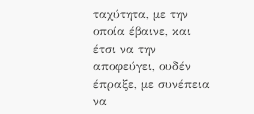ταχύτητα, με την οποία έβαινε, και έτσι να την αποφεύγει, ουδέν έπραξε, με συνέπεια να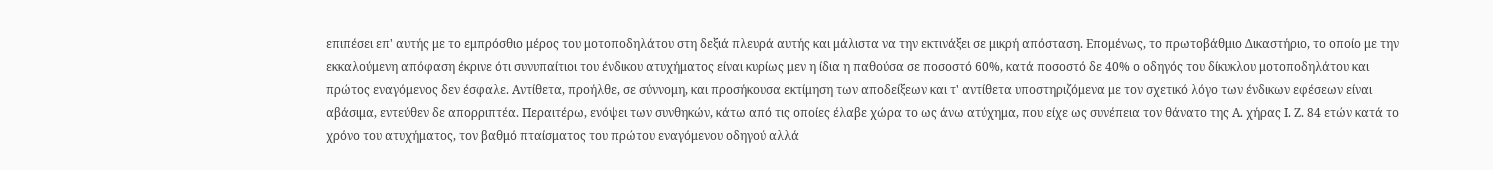επιπέσει επ' αυτής με το εμπρόσθιο μέρος του μοτοποδηλάτου στη δεξιά πλευρά αυτής και μάλιστα να την εκτινάξει σε μικρή απόσταση. Επομένως, το πρωτοβάθμιο Δικαστήριο, το οποίο με την εκκαλούμενη απόφαση έκρινε ότι συνυπαίτιοι του ένδικου ατυχήματος είναι κυρίως μεν η ίδια η παθούσα σε ποσοστό 60%, κατά ποσοστό δε 40% ο οδηγός του δίκυκλου μοτοποδηλάτου και πρώτος εναγόμενος δεν έσφαλε. Αντίθετα, προήλθε, σε σύννομη, και προσήκουσα εκτίμηση των αποδείξεων και τ' αντίθετα υποστηριζόμενα με τον σχετικό λόγο των ένδικων εφέσεων είναι αβάσιμα, εντεύθεν δε απορριπτέα. Περαιτέρω, ενόψει των συνθηκών, κάτω από τις οποίες έλαβε χώρα το ως άνω ατύχημα, που είχε ως συνέπεια τον θάνατο της Α. χήρας Ι. Ζ. 84 ετών κατά το χρόνο του ατυχήματος, τον βαθμό πταίσματος του πρώτου εναγόμενου οδηγού αλλά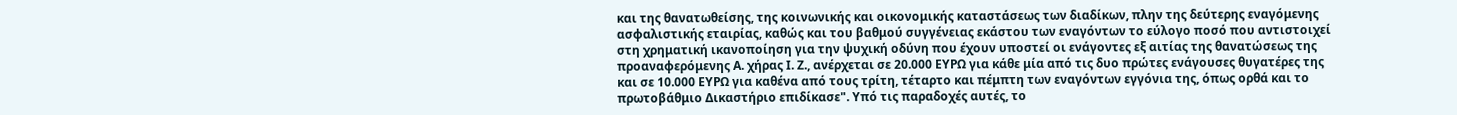και της θανατωθείσης, της κοινωνικής και οικονομικής καταστάσεως των διαδίκων, πλην της δεύτερης εναγόμενης ασφαλιστικής εταιρίας, καθώς και του βαθμού συγγένειας εκάστου των εναγόντων το εύλογο ποσό που αντιστοιχεί στη χρηματική ικανοποίηση για την ψυχική οδύνη που έχουν υποστεί οι ενάγοντες εξ αιτίας της θανατώσεως της προαναφερόμενης Α. χήρας Ι. Ζ., ανέρχεται σε 20.000 ΕΥΡΩ για κάθε μία από τις δυο πρώτες ενάγουσες θυγατέρες της και σε 10.000 ΕΥΡΩ για καθένα από τους τρίτη, τέταρτο και πέμπτη των εναγόντων εγγόνια της, όπως ορθά και το πρωτοβάθμιο Δικαστήριο επιδίκασε". Υπό τις παραδοχές αυτές, το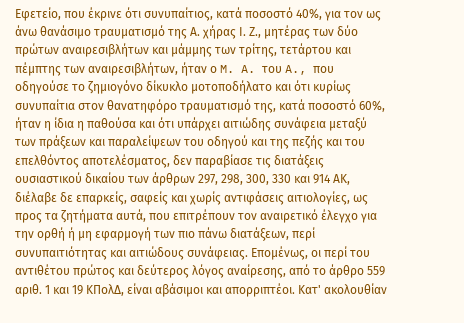Εφετείο, που έκρινε ότι συνυπαίτιος, κατά ποσοστό 40%, για τον ως άνω θανάσιμο τραυματισμό της Α. χήρας Ι. Ζ., μητέρας των δύο πρώτων αναιρεσιβλήτων και μάμμης των τρίτης, τετάρτου και πέμπτης των αναιρεσιβλήτων, ήταν ο M. A. του A., που οδηγούσε το ζημιογόνο δίκυκλο μοτοποδήλατο και ότι κυρίως συνυπαίτια στον θανατηφόρο τραυματισμό της, κατά ποσοστό 60%, ήταν η ίδια η παθούσα και ότι υπάρχει αιτιώδης συνάφεια μεταξύ των πράξεων και παραλείψεων του οδηγού και της πεζής και του επελθόντος αποτελέσματος, δεν παραβίασε τις διατάξεις ουσιαστικού δικαίου των άρθρων 297, 298, 300, 330 και 914 ΑΚ, διέλαβε δε επαρκείς, σαφείς και χωρίς αντιφάσεις αιτιολογίες, ως προς τα ζητήματα αυτά, που επιτρέπουν τον αναιρετικό έλεγχο για την ορθή ή μη εφαρμογή των πιο πάνω διατάξεων, περί συνυπαιτιότητας και αιτιώδους συνάφειας. Επομένως, οι περί του αντιθέτου πρώτος και δεύτερος λόγος αναίρεσης, από το άρθρο 559 αριθ. 1 και 19 ΚΠολΔ, είναι αβάσιμοι και απορριπτέοι. Κατ' ακολουθίαν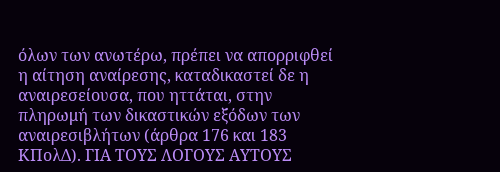όλων των ανωτέρω, πρέπει να απορριφθεί η αίτηση αναίρεσης, καταδικαστεί δε η αναιρεσείουσα, που ηττάται, στην πληρωμή των δικαστικών εξόδων των αναιρεσιβλήτων (άρθρα 176 και 183 ΚΠολΔ). ΓΙΑ ΤΟΥΣ ΛΟΓΟΥΣ ΑΥΤΟΥΣ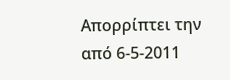Απορρίπτει την από 6-5-2011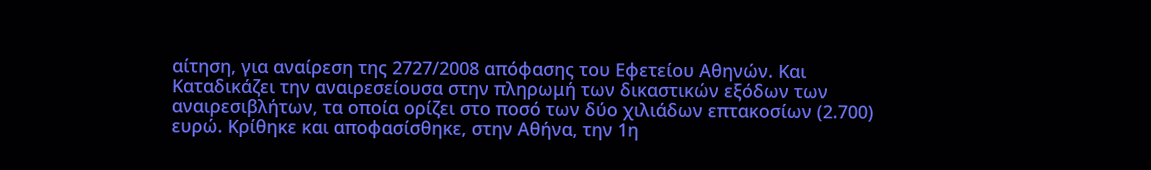αίτηση, για αναίρεση της 2727/2008 απόφασης του Εφετείου Αθηνών. Και Καταδικάζει την αναιρεσείουσα στην πληρωμή των δικαστικών εξόδων των αναιρεσιβλήτων, τα οποία ορίζει στο ποσό των δύο χιλιάδων επτακοσίων (2.700) ευρώ. Κρίθηκε και αποφασίσθηκε, στην Αθήνα, την 1η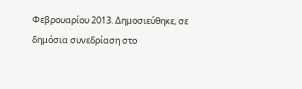Φεβρουαρίου 2013. Δημοσιεύθηκε, σε δημόσια συνεδρίαση στο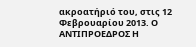ακροατήριό του, στις 12 Φεβρουαρίου 2013. Ο ΑΝΤΙΠΡΟΕΔΡΟΣ Η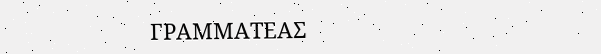ΓΡΑΜΜΑΤΕΑΣ